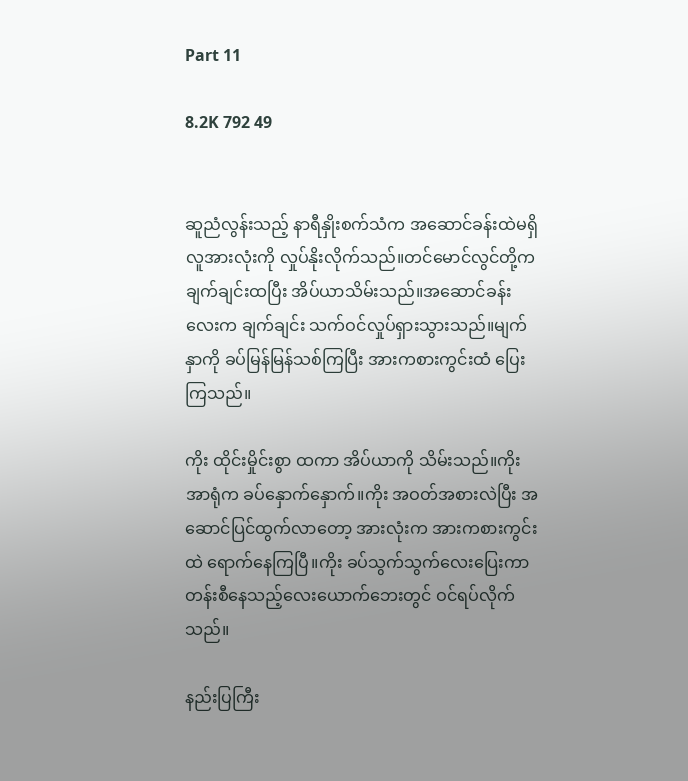Part 11

8.2K 792 49


ဆူညံလွန်းသည့် နာရီနှိုးစက်သံက အဆောင်ခန်းထဲမရှိ လူအားလုံးကို လှုပ်နိုးလိုက်သည်။တင်မောင်လွင်တို့က ချက်ချင်းထပြီး အိပ်ယာသိမ်းသည်။အ‌ဆောင်ခန်းလေးက ချက်ချင်း သက်ဝင်လှုပ်ရှားသွားသည်။မျက်နှာကို ခပ်မြန်မြန်သစ်ကြပြီး အားကစားကွင်းထံ ပြေးကြသည်။

ကိုး ထိုင်းမှိုင်းစွာ ထကာ အိပ်ယာကို သိမ်းသည်။ကိုး အာရုံက ခပ်နှောက်နှောက်။ကိုး အဝတ်အစားလဲပြီး အဆောင်ပြင်ထွက်လာတော့ အားလုံးက အားကစားကွင်းထဲ ရောက်နေကြပြီ။ကိုး ခပ်သွက်သွက်လေးပြေးကာ တန်းစီနေသည့်‌လေးယောက်ဘေးတွင် ဝင်ရပ်လိုက်သည်။

နည်းပြကြီး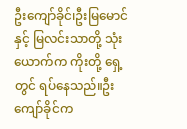ဦး‌ကျော်ခိုင်၊ဦးမြမောင်နှင့် မြလင်းသာတို့ သုံးယောက်က ကိုးတို့ ရှေ့တွင် ရပ်နေသည်။ဦးကျော်ခိုင်က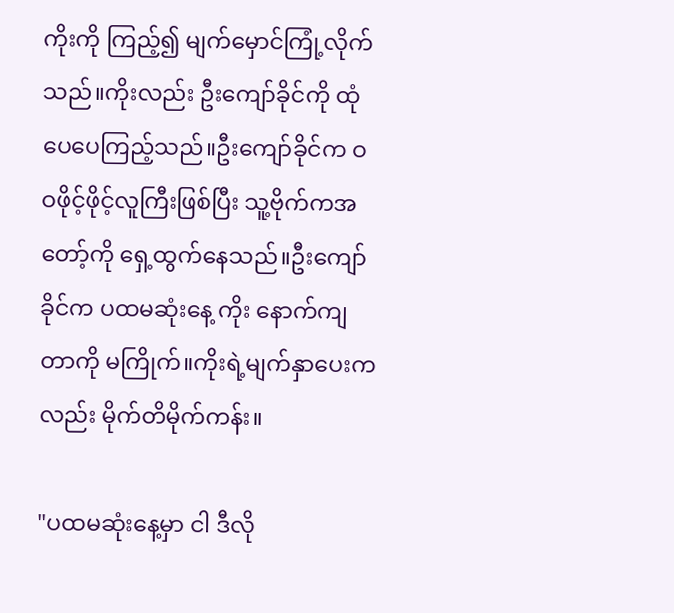ကိုးကို ကြည့်၍ မျက်မှောင်ကြုံ့လိုက်သည်။ကိုးလည်း ဦးကျော်ခိုင်ကို ထုံပေပေကြည့်သည်။ဦးကျော်ခိုင်က ဝဝဖိုင့်ဖိုင့်လူကြီးဖြစ်ပြီး သူ့ဗိုက်ကအတော့်ကို ရှေ့ထွက်နေသည်။ဦးကျော်ခိုင်က ပထမဆုံးနေ့ ကိုး နောက်ကျတာကို မကြိုက်။ကိုးရဲ့မျက်နှာပေးကလည်း မိုက်တိမိုက်ကန်း။

"ပထမဆုံးနေ့မှာ ငါ ဒီလို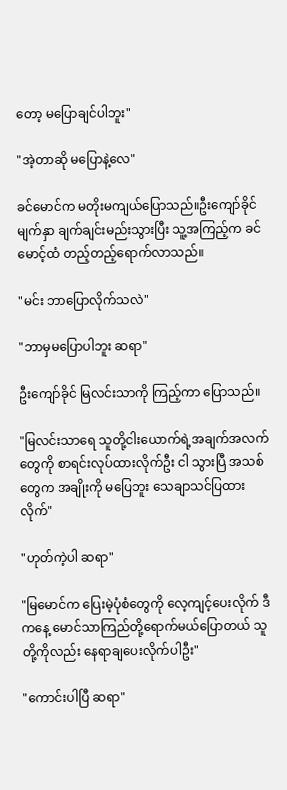တော့ မပြောချင်ပါဘူး"

"အဲ့တာဆို မပြောနဲ့လေ"

ခင်မောင်က မတိုးမကျယ်ပြောသည်။ဦးကျော်ခိုင် မျက်နှာ ချက်ချင်းမည်းသွားပြီး သူ့အကြည့်က ခင်မောင့်ထံ တည့်တည့်ရောက်လာသည်။

"မင်း ဘာပြောလိုက်သလဲ"

"ဘာမှမပြောပါဘူး ဆရာ"

ဦးကျော်ခိုင် မြလင်းသာကို ကြည့်ကာ ပြောသည်။

"မြလင်းသာရေ သူတို့ငါး‌ယောက်ရဲ့အချက်အလက်တွေကို စာရင်းလုပ်ထားလိုက်ဦး ငါ သွားပြီ အသစ်တွေက အချိုးကို မပြေဘူး သေချာသင်ပြထားလိုက်"

"ဟုတ်ကဲ့ပါ ဆရာ"

"မြမောင်က ပြေးမဲ့ပုံစံတွေကို လေ့ကျင့်ပေးလိုက် ဒီကနေ့ မောင်သာကြည်တို့ရောက်မယ်ပြောတယ် သူတို့ကိုလည်း နေရာချပေးလိုက်ပါဦး"

"ကောင်းပါပြီ ဆရာ"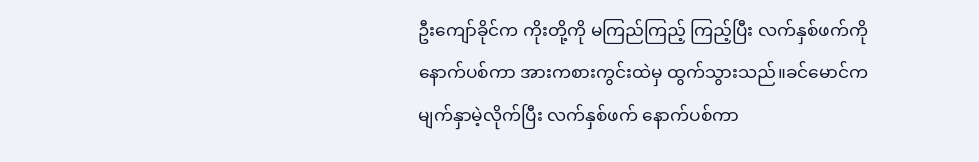ဦးကျော်ခိုင်က ကိုးတို့ကို မကြည်ကြည့် ကြည့်ပြီး လက်နှစ်ဖက်ကို‌ နောက်ပစ်ကာ အားကစားကွင်းထဲမှ ထွက်သွားသည်။ခင်မောင်က မျက်နှာမဲ့လိုက်ပြီး လက်နှစ်ဖက် နောက်ပစ်ကာ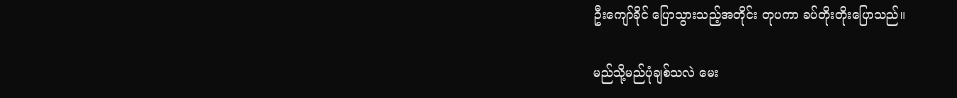ဦးကျော်ခိုင် ပြောသွားသည့်အတိုင်း တုပကာ ခပ်တိုးတိုးပြောသည်။

မည်သို့မည်ပုံချစ်သလဲ မေး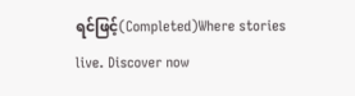ရင်ဖြင့်(Completed)Where stories live. Discover now